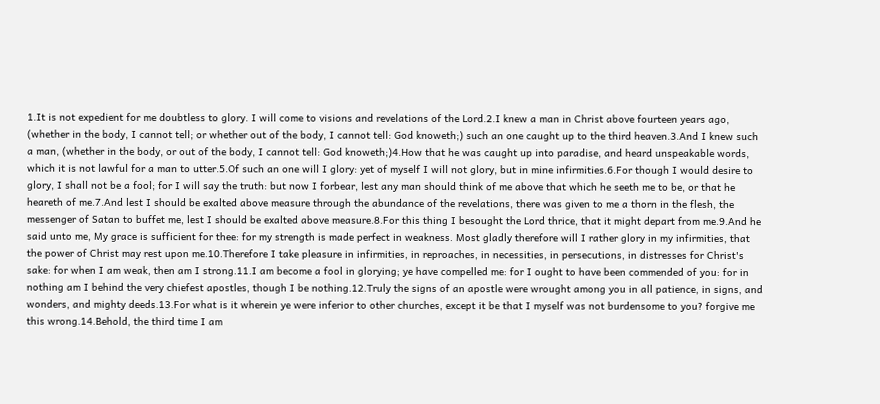1.It is not expedient for me doubtless to glory. I will come to visions and revelations of the Lord.2.I knew a man in Christ above fourteen years ago, (whether in the body, I cannot tell; or whether out of the body, I cannot tell: God knoweth;) such an one caught up to the third heaven.3.And I knew such a man, (whether in the body, or out of the body, I cannot tell: God knoweth;)4.How that he was caught up into paradise, and heard unspeakable words, which it is not lawful for a man to utter.5.Of such an one will I glory: yet of myself I will not glory, but in mine infirmities.6.For though I would desire to glory, I shall not be a fool; for I will say the truth: but now I forbear, lest any man should think of me above that which he seeth me to be, or that he heareth of me.7.And lest I should be exalted above measure through the abundance of the revelations, there was given to me a thorn in the flesh, the messenger of Satan to buffet me, lest I should be exalted above measure.8.For this thing I besought the Lord thrice, that it might depart from me.9.And he said unto me, My grace is sufficient for thee: for my strength is made perfect in weakness. Most gladly therefore will I rather glory in my infirmities, that the power of Christ may rest upon me.10.Therefore I take pleasure in infirmities, in reproaches, in necessities, in persecutions, in distresses for Christ's sake: for when I am weak, then am I strong.11.I am become a fool in glorying; ye have compelled me: for I ought to have been commended of you: for in nothing am I behind the very chiefest apostles, though I be nothing.12.Truly the signs of an apostle were wrought among you in all patience, in signs, and wonders, and mighty deeds.13.For what is it wherein ye were inferior to other churches, except it be that I myself was not burdensome to you? forgive me this wrong.14.Behold, the third time I am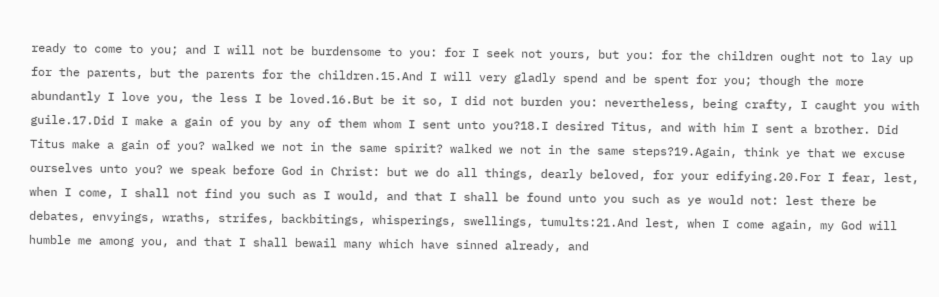ready to come to you; and I will not be burdensome to you: for I seek not yours, but you: for the children ought not to lay up for the parents, but the parents for the children.15.And I will very gladly spend and be spent for you; though the more abundantly I love you, the less I be loved.16.But be it so, I did not burden you: nevertheless, being crafty, I caught you with guile.17.Did I make a gain of you by any of them whom I sent unto you?18.I desired Titus, and with him I sent a brother. Did Titus make a gain of you? walked we not in the same spirit? walked we not in the same steps?19.Again, think ye that we excuse ourselves unto you? we speak before God in Christ: but we do all things, dearly beloved, for your edifying.20.For I fear, lest, when I come, I shall not find you such as I would, and that I shall be found unto you such as ye would not: lest there be debates, envyings, wraths, strifes, backbitings, whisperings, swellings, tumults:21.And lest, when I come again, my God will humble me among you, and that I shall bewail many which have sinned already, and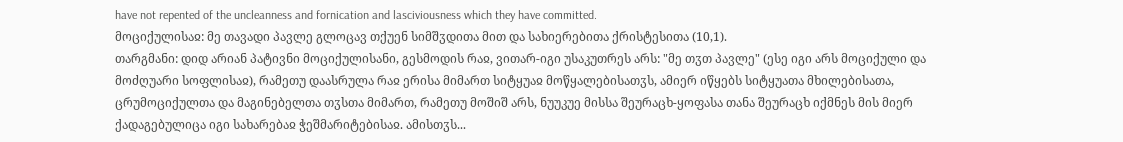have not repented of the uncleanness and fornication and lasciviousness which they have committed.
მოციქულისაჲ: მე თავადი პავლე გლოცავ თქუენ სიმშჳდითა მით და სახიერებითა ქრისტესითა (10,1).
თარგმანი: დიდ არიან პატივნი მოციქულისანი, გესმოდის რაჲ, ვითარ-იგი უსაკუთრეს არს: "მე თჳთ პავლე" (ესე იგი არს მოციქული და მოძღუარი სოფლისაჲ), რამეთუ დაასრულა რაჲ ერისა მიმართ სიტყუაჲ მოწყალებისათჳს, ამიერ იწყებს სიტყუათა მხილებისათა, ცრუმოციქულთა და მაგინებელთა თჳსთა მიმართ, რამეთუ მოშიშ არს, ნუუკუე მისსა შეურაცხ-ყოფასა თანა შეურაცხ იქმნეს მის მიერ ქადაგებულიცა იგი სახარებაჲ ჭეშმარიტებისაჲ. ამისთჳს...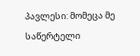პავლესი: მომეცა მე საწერტელი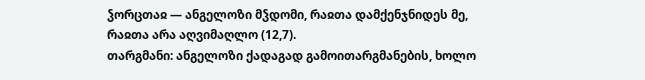ჴორცთაჲ — ანგელოზი მჴდომი, რაჲთა დამქენჯნიდეს მე, რაჲთა არა აღვიმაღლო (12,7).
თარგმანი: ანგელოზი ქადაგად გამოითარგმანების, ხოლო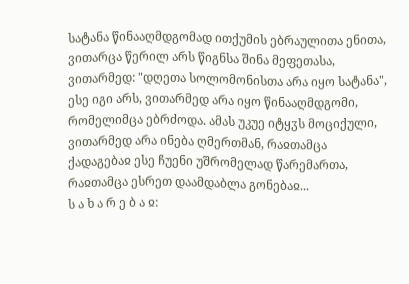სატანა წინააღმდგომად ითქუმის ებრაულითა ენითა, ვითარცა წერილ არს წიგნსა შინა მეფეთასა, ვითარმედ: "დღეთა სოლომონისთა არა იყო სატანა", ესე იგი არს, ვითარმედ არა იყო წინააღმდგომი, რომელიმცა ებრძოდა. ამას უკუე იტყჳს მოციქული, ვითარმედ არა ინება ღმერთმან, რაჲთამცა ქადაგებაჲ ესე ჩუენი უშრომელად წარემართა, რაჲთამცა ესრეთ დაამდაბლა გონებაჲ...
ს ა ხ ა რ ე ბ ა ჲ: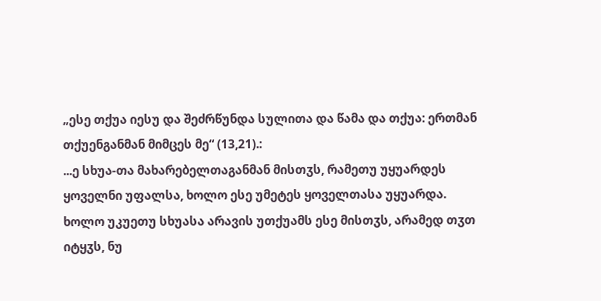„ესე თქუა იესუ და შეძრწუნდა სულითა და წამა და თქუა: ერთმან თქუენგანმან მიმცეს მე“ (13,21).:
...ე სხუა-თა მახარებელთაგანმან მისთჳს, რამეთუ უყუარდეს ყოველნი უფალსა, ხოლო ესე უმეტეს ყოველთასა უყუარდა. ხოლო უკუეთუ სხუასა არავის უთქუამს ესე მისთჳს, არამედ თჳთ იტყჳს, ნუ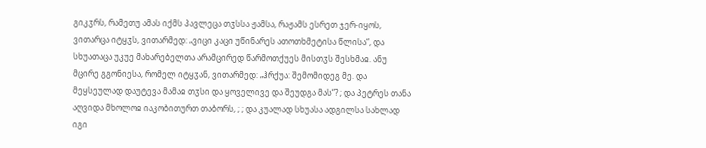გიკჳრს, რამეთუ ამას იქმს პავლეცა თჳსსა ჟამსა, რაჟამს ესრეთ ჯერ-იყოს, ვითარცა იტყჳს, ვითარმედ: „ვიცი კაცი უწინარეს ათოთხმეტისა წლისა“, და სხუათაცა უკუე მახარებელთა არამცირედ წარმოთქუეს მისთჳს შესხმაჲ. ანუ მცირე გგონიესა, რომელ იტყჳან, ვითარმედ: „ჰრქუა: შემომიდეგ მე. და მეყსეულად დაუტევა მამაჲ თჳსი და ყოველივე და შეუდგა მას“? ; და პეტრეს თანა აღვიდა მხოლოჲ იაკობითურთ თაბორს, ; ; და კუალად სხუასა ადგილსა სახლად იგი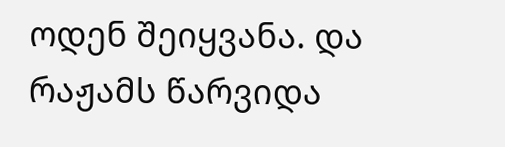ოდენ შეიყვანა. და რაჟამს წარვიდა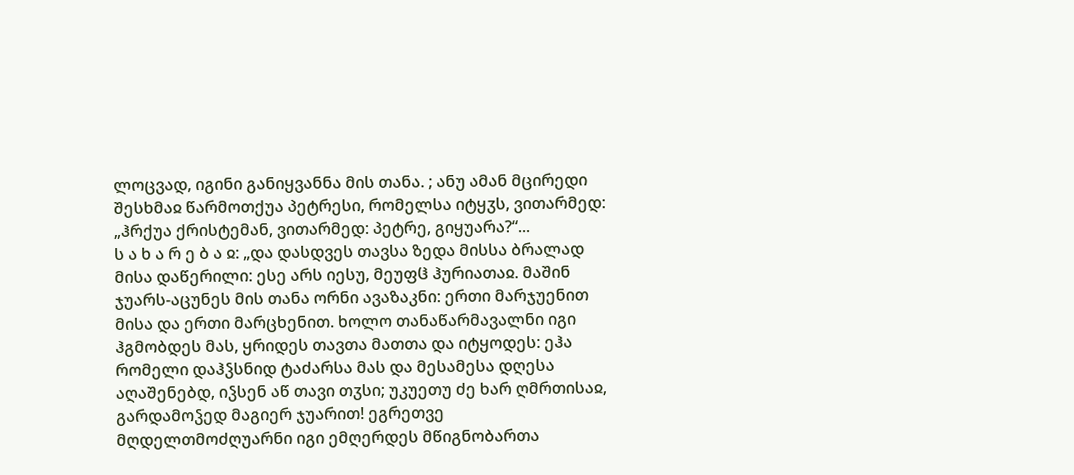ლოცვად, იგინი განიყვანნა მის თანა. ; ანუ ამან მცირედი შესხმაჲ წარმოთქუა პეტრესი, რომელსა იტყჳს, ვითარმედ: „ჰრქუა ქრისტემან, ვითარმედ: პეტრე, გიყუარა?“...
ს ა ხ ა რ ე ბ ა ჲ: „და დასდვეს თავსა ზედა მისსა ბრალად მისა დაწერილი: ესე არს იესუ, მეუფჱ ჰურიათაჲ. მაშინ ჯუარს-აცუნეს მის თანა ორნი ავაზაკნი: ერთი მარჯუენით მისა და ერთი მარცხენით. ხოლო თანაწარმავალნი იგი ჰგმობდეს მას, ყრიდეს თავთა მათთა და იტყოდეს: ეჰა რომელი დაჰჴსნიდ ტაძარსა მას და მესამესა დღესა აღაშენებდ, იჴსენ აწ თავი თჳსი; უკუეთუ ძე ხარ ღმრთისაჲ, გარდამოჴედ მაგიერ ჯუარით! ეგრეთვე მღდელთმოძღუარნი იგი ემღერდეს მწიგნობართა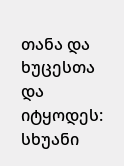თანა და ხუცესთა და იტყოდეს: სხუანი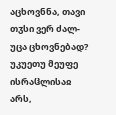აცხოვნნა, თავი თჳსი ვერ ძალ-უცა ცხოვნებად? უკუეთუ მეუფე ისრაჱლისაჲ არს,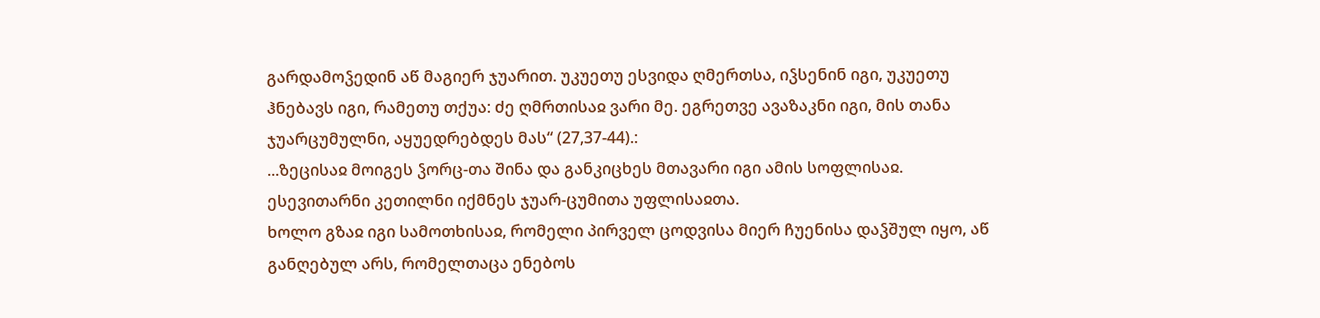გარდამოჴედინ აწ მაგიერ ჯუარით. უკუეთუ ესვიდა ღმერთსა, იჴსენინ იგი, უკუეთუ ჰნებავს იგი, რამეთუ თქუა: ძე ღმრთისაჲ ვარი მე. ეგრეთვე ავაზაკნი იგი, მის თანა ჯუარცუმულნი, აყუედრებდეს მას“ (27,37-44).:
...ზეცისაჲ მოიგეს ჴორც-თა შინა და განკიცხეს მთავარი იგი ამის სოფლისაჲ. ესევითარნი კეთილნი იქმნეს ჯუარ-ცუმითა უფლისაჲთა.
ხოლო გზაჲ იგი სამოთხისაჲ, რომელი პირველ ცოდვისა მიერ ჩუენისა დაჴშულ იყო, აწ განღებულ არს, რომელთაცა ენებოს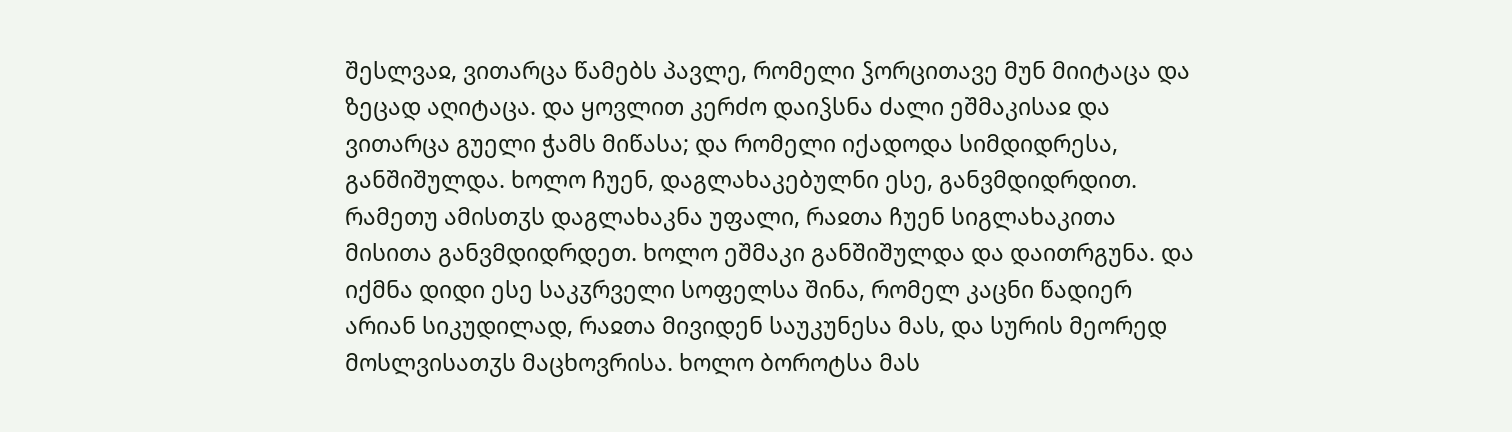შესლვაჲ, ვითარცა წამებს პავლე, რომელი ჴორცითავე მუნ მიიტაცა და ზეცად აღიტაცა. და ყოვლით კერძო დაიჴსნა ძალი ეშმაკისაჲ და ვითარცა გუელი ჭამს მიწასა; და რომელი იქადოდა სიმდიდრესა, განშიშულდა. ხოლო ჩუენ, დაგლახაკებულნი ესე, განვმდიდრდით. რამეთუ ამისთჳს დაგლახაკნა უფალი, რაჲთა ჩუენ სიგლახაკითა მისითა განვმდიდრდეთ. ხოლო ეშმაკი განშიშულდა და დაითრგუნა. და იქმნა დიდი ესე საკჳრველი სოფელსა შინა, რომელ კაცნი წადიერ არიან სიკუდილად, რაჲთა მივიდენ საუკუნესა მას, და სურის მეორედ მოსლვისათჳს მაცხოვრისა. ხოლო ბოროტსა მას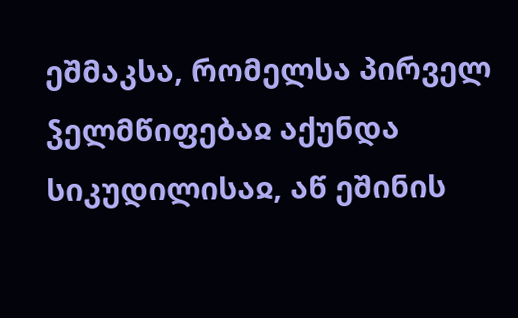ეშმაკსა, რომელსა პირველ ჴელმწიფებაჲ აქუნდა სიკუდილისაჲ, აწ ეშინის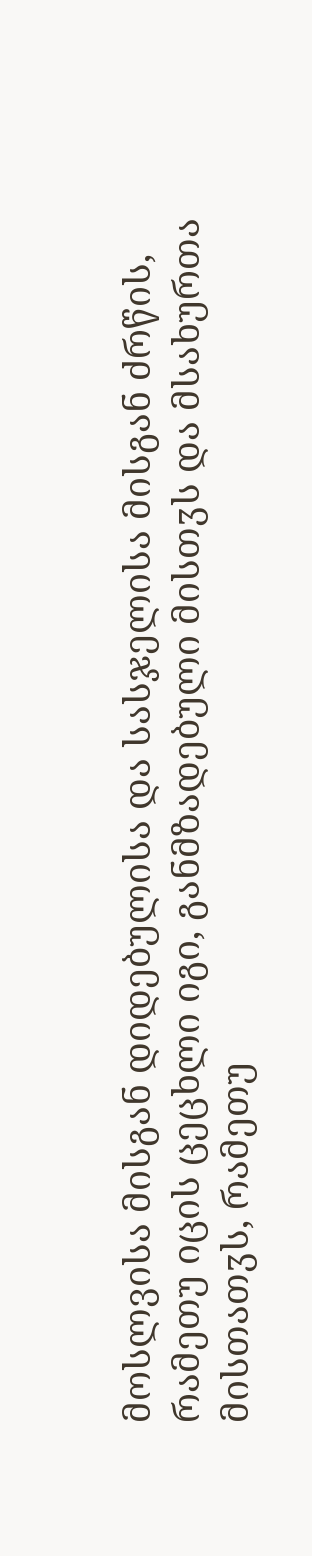მოსლვისა მისგან დიდებულისა და სასჯელისა მისგან ძრწის, რამეთუ იცის ცეცხლი იგი, განმზადებული მისთჳს და მსახურთა მისთათჳს, რამეთუ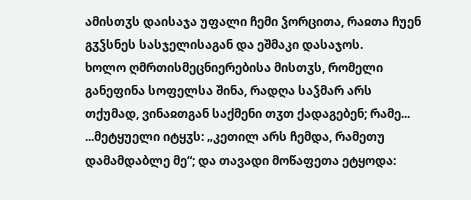ამისთჳს დაისაჯა უფალი ჩემი ჴორცითა, რაჲთა ჩუენ გჳჴსნეს სასჯელისაგან და ეშმაკი დასაჯოს.
ხოლო ღმრთისმეცნიერებისა მისთჳს, რომელი განეფინა სოფელსა შინა, რადღა საჴმარ არს თქუმად, ვინაჲთგან საქმენი თჳთ ქადაგებენ; რამე...
...მეტყუელი იტყჳს: „კეთილ არს ჩემდა, რამეთუ დამამდაბლე მე“; და თავადი მოწაფეთა ეტყოდა: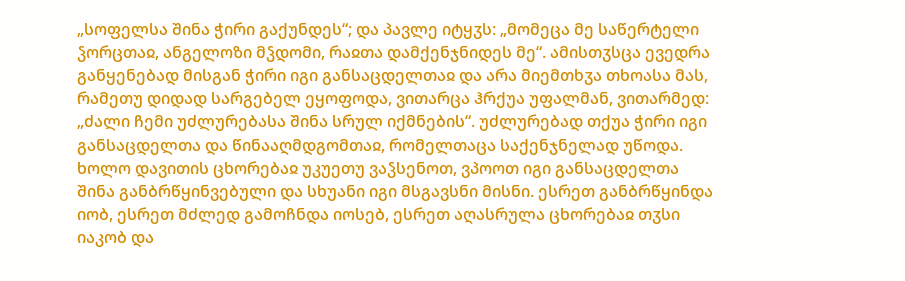„სოფელსა შინა ჭირი გაქუნდეს“; და პავლე იტყჳს: „მომეცა მე საწერტელი ჴორცთაჲ, ანგელოზი მჴდომი, რაჲთა დამქენჯნიდეს მე“. ამისთჳსცა ევედრა განყენებად მისგან ჭირი იგი განსაცდელთაჲ და არა მიემთხჳა თხოასა მას, რამეთუ დიდად სარგებელ ეყოფოდა, ვითარცა ჰრქუა უფალმან, ვითარმედ: „ძალი ჩემი უძლურებასა შინა სრულ იქმნების“. უძლურებად თქუა ჭირი იგი განსაცდელთა და წინააღმდგომთაჲ, რომელთაცა საქენჯნელად უწოდა.
ხოლო დავითის ცხორებაჲ უკუეთუ ვაჴსენოთ, ვპოოთ იგი განსაცდელთა შინა განბრწყინვებული და სხუანი იგი მსგავსნი მისნი. ესრეთ განბრწყინდა იობ, ესრეთ მძლედ გამოჩნდა იოსებ, ესრეთ აღასრულა ცხორებაჲ თჳსი იაკობ და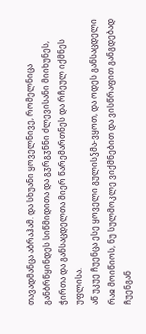თავადმანცა აბრაჰამ. და სხუანი ყოველნივე, რომელნიცა განბრწყინდეს სიწმიდითა და გჳრგჳნნი ძლევისანი მიიხუნეს, ჭირთა და განსაცდელთა მიერ წარემართნეს და რჩეულ იქმნეს უფლისა.
აწ უკუე ჩუენცა ესე ყოველი გულისჴმა-ვყოთ, და ოდეს განსაცდელი რაჲ მოიწიოს, ნუ სულმოკლე ვიქმნებით და ვისწრაფით განგდებად ჩუენგან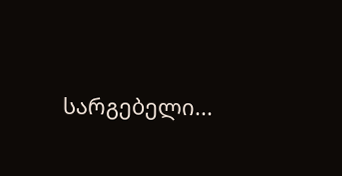სარგებელი...